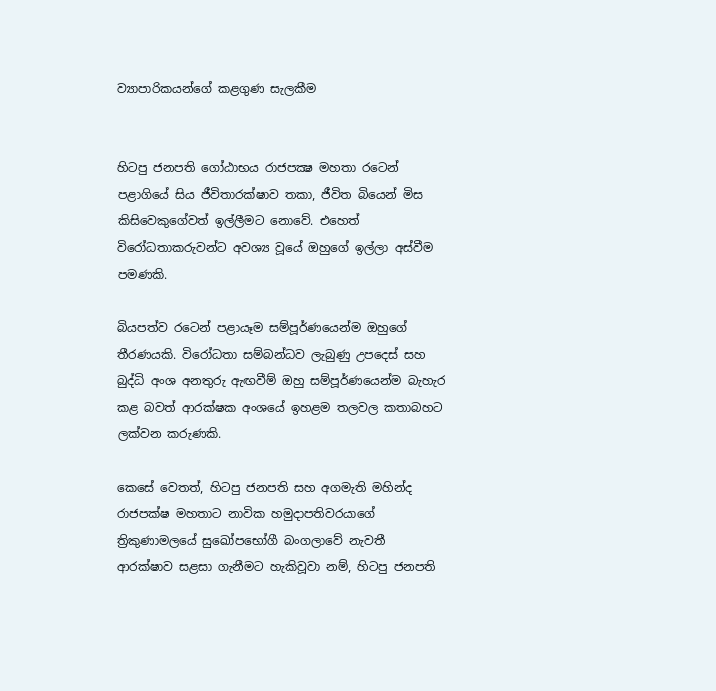ව්‍යාපාරිකයන්ගේ කළගුණ සැලකීම


හිටපු ජනපති ගෝඨාභය රාජපක්‍ෂ මහතා රටෙන් පළාගියේ සිය ජීවිතාරක්ෂාව තකා, ජීවිත බියෙන් මිස කිසිවෙකුගේවත් ඉල්ලීමට නොවේ. එහෙත් විරෝධතාකරුවන්ට අවශ්‍ය වූයේ ඔහුගේ ඉල්ලා අස්වීම පමණකි.

බියපත්ව රටෙන් පළායෑම සම්පූර්ණයෙන්ම ඔහුගේ තීරණයකි. විරෝධතා සම්බන්ධව ලැබුණු උපදෙස් සහ බුද්ධි අංශ අනතුරු ඇඟවීම් ඔහු සම්පූර්ණයෙන්ම බැහැර කළ බවත් ආරක්ෂක අංශයේ ඉහළම තලවල කතාබහට ලක්වන කරුණකි.

කෙසේ වෙතත්, හිටපු ජනපති සහ අගමැති මහින්ද රාජපක්ෂ මහතාට නාවික හමුදාපතිවරයාගේ ත්‍රිකුණාමලයේ සුඛෝපභෝගී බංගලාවේ නැවතී ආරක්ෂාව සළසා ගැනීමට හැකිවූවා නම්, හිටපු ජනපති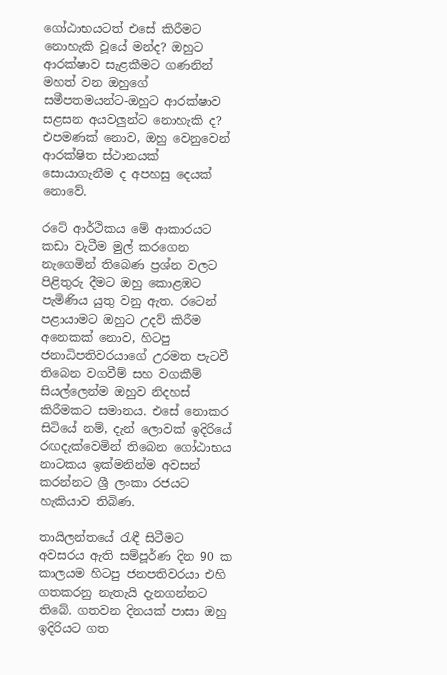ගෝඨාභයටත් එසේ කිරීමට නොහැකි වූයේ මන්ද? ඔහුට ආරක්ෂාව සැළකීමට ගණනින් මහත් වන ඔහුගේ සමීපතමයන්ට-ඔහුට ආරක්ෂාව සළසන අයවලුන්ට නොහැකි ද? එපමණක් නොව, ඔහු වෙනුවෙන් ආරක්ෂිත ස්ථානයක් සොයාගැනීම ද අපහසු දෙයක් නොවේ.

රටේ ආර්ථිකය මේ ආකාරයට කඩා වැටීම මුල් කරගෙන නැගෙමින් තිබෙණ ප්‍රශ්න වලට පිළිතුරු දීමට ඔහු කොළඹට පැමිණිය යුතු වනු ඇත. රටෙන් පළායාමට ඔහුට උදව් කිරීම අනෙකක් නොව, හිටපු ජනාධිපතිවරයාගේ උරමත පැටවී තිබෙන වගවීම් සහ වගකීම් සියල්ලෙන්ම ඔහුව නිදහස් කිරීමකට සමානය. එසේ නොකර සිටියේ නම්, දැන් ලොවක් ඉදිරියේ රඟදැක්වෙමින් තිබෙන ගෝඨාභය නාටකය ඉක්මනින්ම අවසන් කරන්නට ශ්‍රී ලංකා රජයට හැකියාව තිබිණ.

තායිලන්තයේ රැඳී සිටීමට අවසරය ඇති සම්පූර්ණ දින 90 ක කාලයම හිටපු ජනපතිවරයා එහි ගතකරනු නැතැයි දැනගන්නට තිබේ. ගතවන දිනයක් පාසා ඔහු ඉදිරියට ගත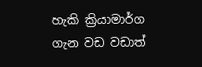හැකි ක්‍රියාමාර්ග ගැන වඩ වඩාත්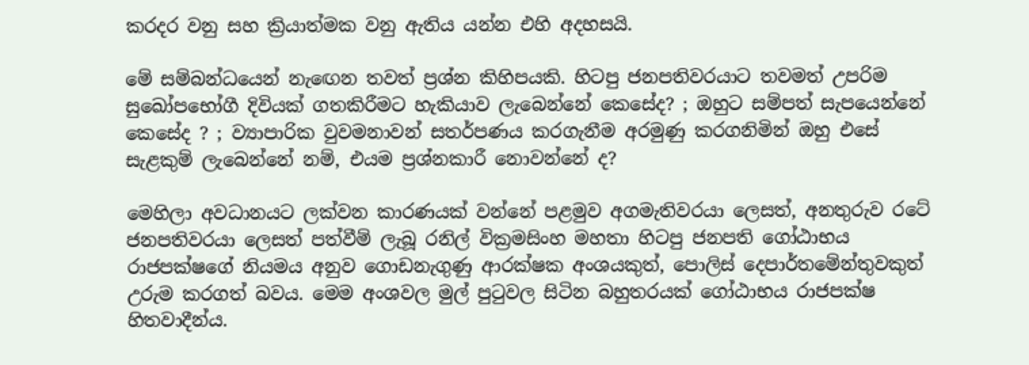කරදර වනු සහ ක්‍රියාත්මක වනු ඇතිය යන්න එහි අදහසයි.

මේ සම්බන්ධයෙන් නැඟෙන තවත් ප්‍රශ්න කිහිපයකි. හිටපු ජනපතිවරයාට තවමත් උපරිම සුඛෝපභෝගී දිවියක් ගතකිරීමට හැකියාව ලැබෙන්නේ කෙසේද? ; ඔහුට සම්පත් සැපයෙන්නේ කෙසේද ? ; ව්‍යාපාරික වුවමනාවන් සතර්පණය කරගැනීම අරමුණු කරගනිමින් ඔහු එසේ සැළකුම් ලැබෙන්නේ නම්, එයම ප්‍රශ්නකාරී නොවන්නේ ද?

මෙහිලා අවධානයට ලක්වන කාරණයක් වන්නේ පළමුව අගමැතිවරයා ලෙසත්, අනතුරුව රටේ ජනපතිවරයා ලෙසත් පත්වීම් ලැබූ රනිල් වික්‍රමසිංහ මහතා හිටපු ජනපති ගෝඨාභය රාජපක්ෂගේ නියමය අනුව ගොඩනැගුණු ආරක්ෂක අංශයකුත්, පොලිස් දෙපාර්තමේන්තුවකුත් උරුම කරගත් බවය. මෙම අංශවල මුල් පුටුවල සිටින බහුතරයක් ගෝඨාභය රාජපක්ෂ හිතවාදීන්ය.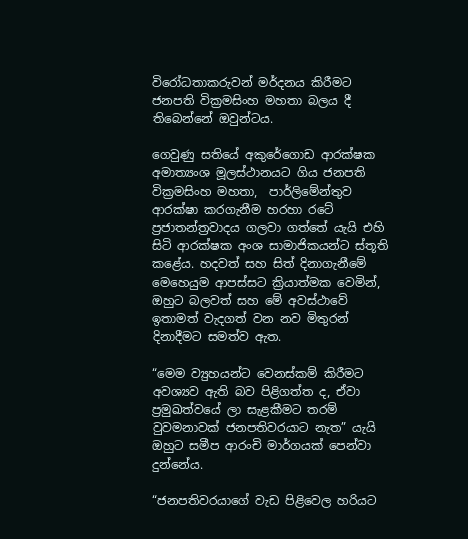විරෝධතාකරුවන් මර්දනය කිරීමට ජනපති වික්‍රමසිංහ මහතා බලය දී තිබෙන්නේ ඔවුන්ටය.

ගෙවුණු සතියේ අකුරේගොඩ ආරක්ෂක අමාත්‍යංශ මූලස්ථානයට ගිය ජනපති වික්‍රමසිංහ මහතා,  පාර්ලිමේන්තුව ආරක්ෂා කරගැනීම හරහා රටේ ප්‍රජාතන්ත්‍රවාදය ගලවා ගත්තේ යැයි එහි සිටි ආරක්ෂක අංශ සාමාජිකයන්ට ස්තූති කළේය. හදවත් සහ සිත් දිනාගැනීමේ මෙහෙයුම ආපස්සට ක්‍රියාත්මක වෙමින්, ඔහුට බලවත් සහ මේ අවස්ථාවේ ඉතාමත් වැදගත් වන නව මිතුරන් දිනාදීමට සමත්ව ඇත.

“මෙම ව්‍යුහයන්ට වෙනස්කම් කිරීමට අවශ්‍යව ඇති බව පිළිගත්ත ද, ඒවා ප්‍රමුඛත්වයේ ලා සැළකීමට තරම් වුවමනාවක් ජනපතිවරයාට නැත” යැයි ඔහුට සමීප ආරංචි මාර්ගයක් පෙන්වා දුන්නේය.

“ජනපතිවරයාගේ වැඩ පිළිවෙල හරියට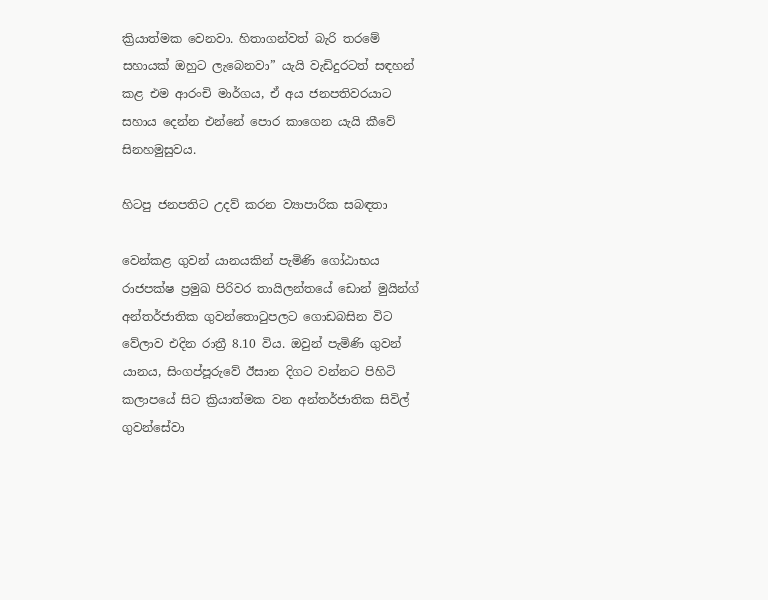ක්‍රියාත්මක වෙනවා. හිතාගන්වත් බැරි තරමේ සහායක් ඔහුට ලැබෙනවා” යැයි වැඩිදුරටත් සඳහන් කළ එම ආරංචි මාර්ගය, ඒ අය ජනපතිවරයාට සහාය දෙන්න එන්නේ පොර කාගෙන යැයි කීවේ සිනහමුසුවය.

හිටපු ජනපතිට උදව් කරන ව්‍යාපාරික සබඳතා

වෙන්කළ ගුවන් යානයකින් පැමිණි ගෝඨාභය රාජපක්ෂ ප්‍රමුඛ පිරිවර තායිලන්තයේ ඩොන් මුයින්ග් අන්තර්ජාතික ගුවන්තොටුපලට ගොඩබසින විට වේලාව එදින රාත්‍රී 8.10 විය. ඔවුන් පැමිණි ගුවන් යානය, සිංගප්පූරුවේ ඊසාන දිගට වන්නට පිහිටි කලාපයේ සිට ක්‍රියාත්මක වන අන්තර්ජාතික සිවිල් ගුවන්සේවා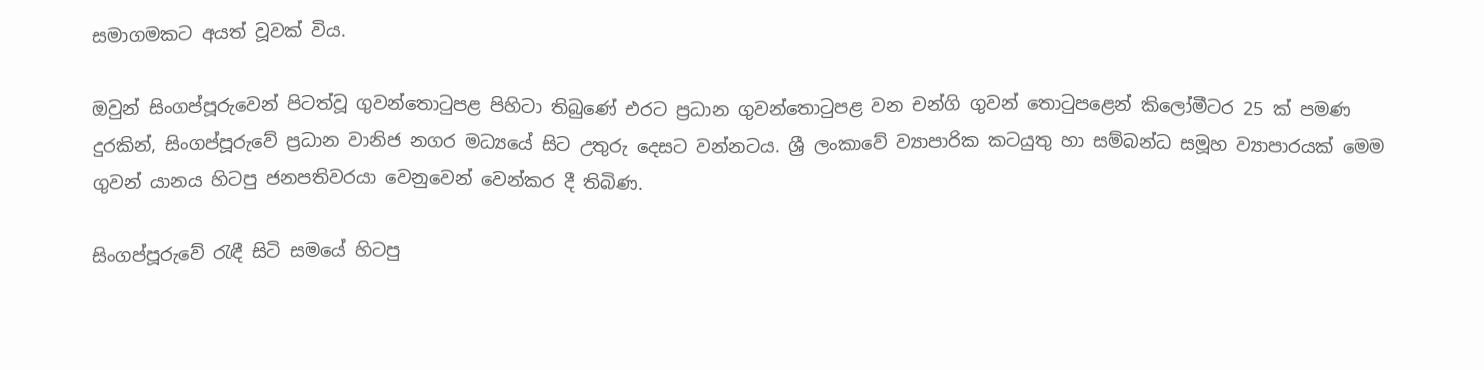සමාගමකට අයත් වූවක් විය.

ඔවුන් සිංගප්පූරුවෙන් පිටත්වූ ගුවන්තොටුපළ පිහිටා තිබුණේ එරට ප්‍රධාන ගුවන්තොටුපළ වන චන්ගි ගුවන් තොටුපළෙන් කිලෝමීටර 25 ක් පමණ දුරකින්, සිංගප්පූරුවේ ප්‍රධාන වානිජ නගර මධ්‍යයේ සිට උතුරු දෙසට වන්නටය. ශ්‍රී ලංකාවේ ව්‍යාපාරික කටයුතු හා සම්බන්ධ සමූහ ව්‍යාපාරයක් මෙම ගුවන් යානය හිටපු ජනපතිවරයා වෙනුවෙන් වෙන්කර දී තිබිණ.

සිංගප්පූරුවේ රැඳී සිටි සමයේ හිටපු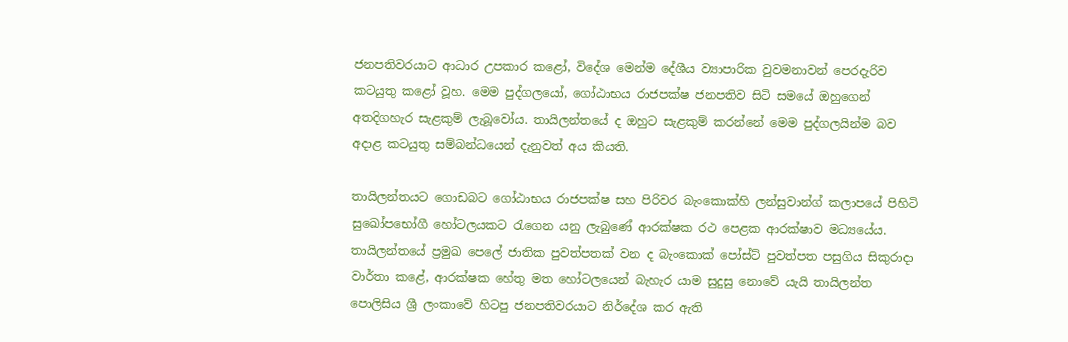ජනපතිවරයාට ආධාර උපකාර කළෝ, විදේශ මෙන්ම දේශීය ව්‍යාපාරික වුවමනාවන් පෙරදැරිව කටයුතු කළෝ වූහ. මෙම පුද්ගලයෝ, ගෝඨාභය රාජපක්ෂ ජනපතිව සිටි සමයේ ඔහුගෙන් අතදිගහැර සැළකුම් ලැබූවෝය. තායිලන්තයේ ද ඔහුට සැළකුම් කරන්නේ මෙම පුද්ගලයින්ම බව අදාළ කටයුතු සම්බන්ධයෙන් දැනුවත් අය කියති.

තායිලන්තයට ගොඩබට ගෝඨාභය රාජපක්ෂ සහ පිරිවර බැංකොක්හි ලන්සුවාන්ග් කලාපයේ පිහිටි සුඛෝපභෝගී හෝටලයකට රැගෙන යනු ලැබුණේ ආරක්ෂක රථ පෙළක ආරක්ෂාව මධ්‍යයේය. තායිලන්තයේ ප්‍රමුඛ පෙලේ ජාතික පුවත්පතක් වන ද බැංකොක් පෝස්ට් පුවත්පත පසුගිය සිකුරාදා වාර්තා කළේ, ආරක්ෂක හේතු මත හෝටලයෙන් බැහැර යාම සුදුසු නොවේ යැයි තායිලන්ත පොලිසිය ශ්‍රී ලංකාවේ හිටපු ජනපතිවරයාට නිර්දේශ කර ඇති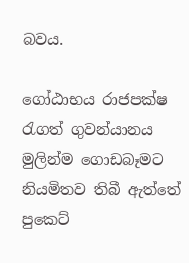බවය.

ගෝඨාභය රාජපක්ෂ රැගත් ගුවන්යානය මුලින්ම ගොඩබෑමට නියමිතව තිබී ඇත්තේ පුකෙට්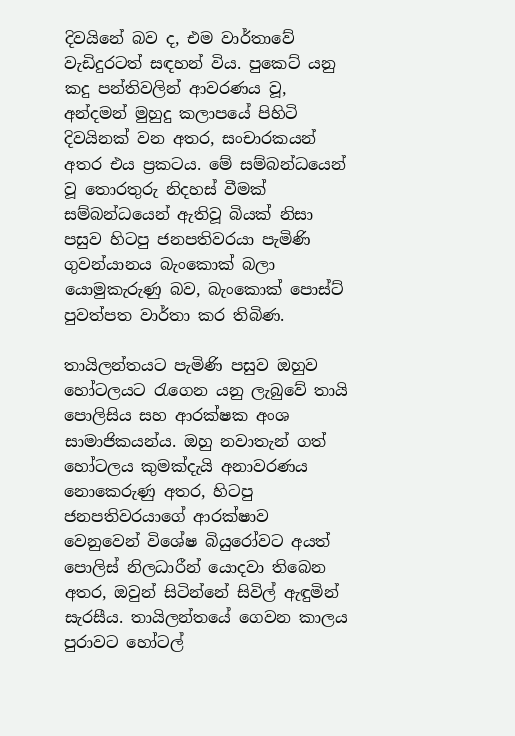දිවයිනේ බව ද, එම වාර්තාවේ වැඩිදුරටත් සඳහන් විය. පුකෙට් යනු කදු පන්තිවලින් ආවරණය වූ, අන්දමන් මුහුදු කලාපයේ පිහිටි දිවයිනක් වන අතර, සංචාරකයන් අතර එය ප්‍රකටය. මේ සම්බන්ධයෙන් වූ තොරතුරු නිදහස් වීමක් සම්බන්ධයෙන් ඇතිවූ බියක් නිසා පසුව හිටපු ජනපතිවරයා පැමිණි ගුවන්යානය බැංකොක් බලා යොමුකැරුණු බව, බැංකොක් පොස්ට් පුවත්පත වාර්තා කර තිබිණ.

තායිලන්තයට පැමිණි පසුව ඔහුව හෝටලයට රැගෙන යනු ලැබුවේ තායි පොලිසිය සහ ආරක්ෂක අංශ සාමාජිකයන්ය. ඔහු නවාතැන් ගත් හෝටලය කුමක්දැයි අනාවරණය නොකෙරුණු අතර, හිටපු ජනපතිවරයාගේ ආරක්ෂාව වෙනුවෙන් විශේෂ බියුරෝවට අයත් පොලිස් නිලධාරීන් යොදවා තිබෙන අතර, ඔවුන් සිටින්නේ සිවිල් ඇඳුමින් සැරසීය. තායිලන්තයේ ගෙවන කාලය පුරාවට හෝටල්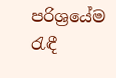පරිශ්‍රයේම රැඳී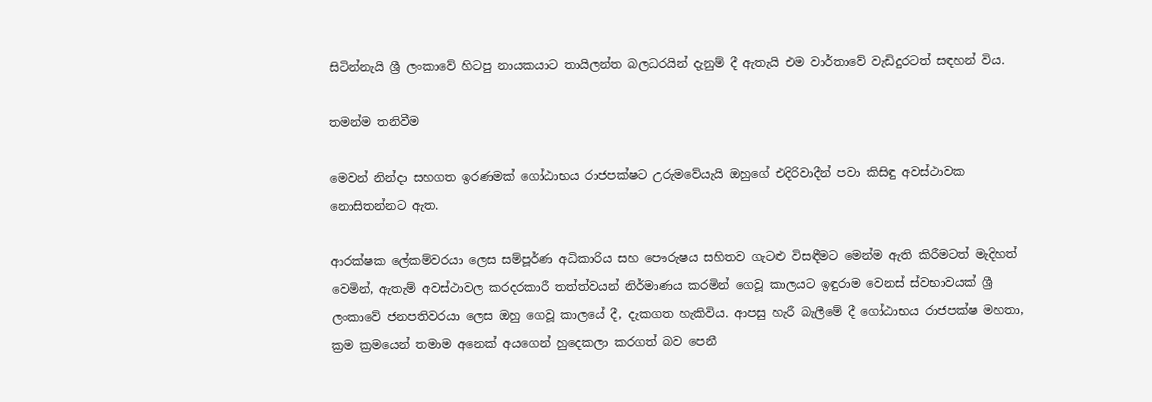සිටින්නැයි ශ්‍රී ලංකාවේ හිටපු නායකයාට තායිලන්ත බලධරයින් දැනුම් දී ඇතැයි එම වාර්තාවේ වැඩිදුරටත් සඳහන් විය.

තමන්ම තනිවීම

මෙවන් නින්දා සහගත ඉරණමක් ගෝඨාභය රාජපක්ෂට උරුමවේයැයි ඔහුගේ එදිරිවාදීන් පවා කිසිඳු අවස්ථාවක නොසිතන්නට ඇත.

ආරක්ෂක ලේකම්වරයා ලෙස සම්පූර්ණ අධිකාරිය සහ පෞරුෂය සහිතව ගැටළු විසඳීමට මෙන්ම ඇති කිරීමටත් මැදිහත් වෙමින්, ඇතැම් අවස්ථාවල කරදරකාරී තත්ත්වයන් නිර්මාණය කරමින් ගෙවූ කාලයට ඉඳුරාම වෙනස් ස්වභාවයක් ශ්‍රී ලංකාවේ ජනපතිවරයා ලෙස ඔහු ගෙවූ කාලයේ දී, දැකගත හැකිවිය. ආපසු හැරී බැලීමේ දී ගෝඨාභය රාජපක්ෂ මහතා, ක්‍රම ක්‍රමයෙන් තමාම අනෙක් අයගෙන් හුදෙකලා කරගත් බව පෙනී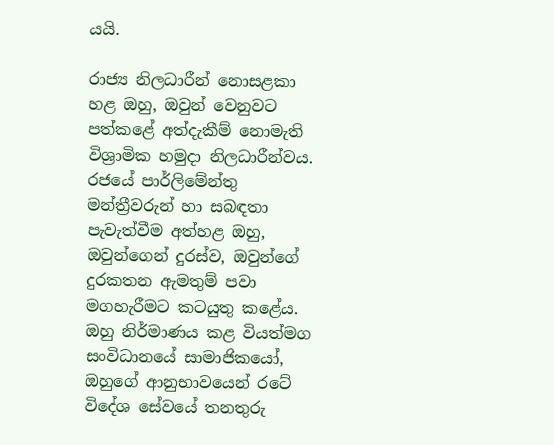යයි.

රාජ්‍ය නිලධාරීන් නොසළකා හළ ඔහු, ඔවුන් වෙනුවට පත්කළේ අත්දැකීම් නොමැති විශ්‍රාමික හමුදා නිලධාරීන්වය. රජයේ පාර්ලිමේන්තු මන්ත්‍රීවරුන් හා සබඳතා පැවැත්වීම අත්හළ ඔහු, ඔවුන්ගෙන් දුරස්ව, ඔවුන්ගේ දුරකතන ඇමතුම් පවා මගහැරීමට කටයුතු කළේය. ඔහු නිර්මාණය කළ වියත්මග සංවිධානයේ සාමාජිකයෝ, ඔහුගේ ආනුභාවයෙන් රටේ විදේශ සේවයේ තනතුරු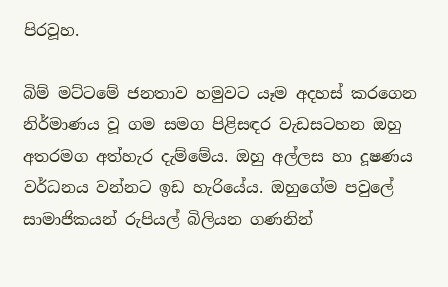පිරවූහ.

බිම් මට්ටමේ ජනතාව හමුවට යෑම අදහස් කරගෙන නිර්මාණය වූ ගම සමග පිළිසඳර වැඩසටහන ඔහු අතරමග අත්හැර දැම්මේය. ඔහු අල්ලස හා දූෂණය වර්ධනය වන්නට ඉඩ හැරියේය. ඔහුගේම පවුලේ සාමාජිකයන් රුපියල් බිලියන ගණනින්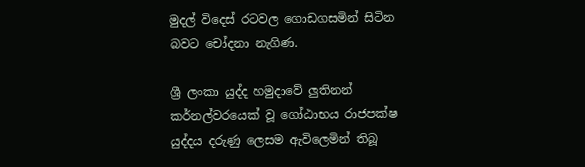මුදල් විදෙස් රටවල ගොඩගසමින් සිටින බවට චෝදනා නැගිණ.

ශ්‍රී ලංකා යුද්ද හමුදාවේ ලුතිනන් කර්නල්වරයෙක් වූ ගෝඨාභය රාජපක්ෂ යුද්දය දරුණු ලෙසම ඇවිලෙමින් තිබූ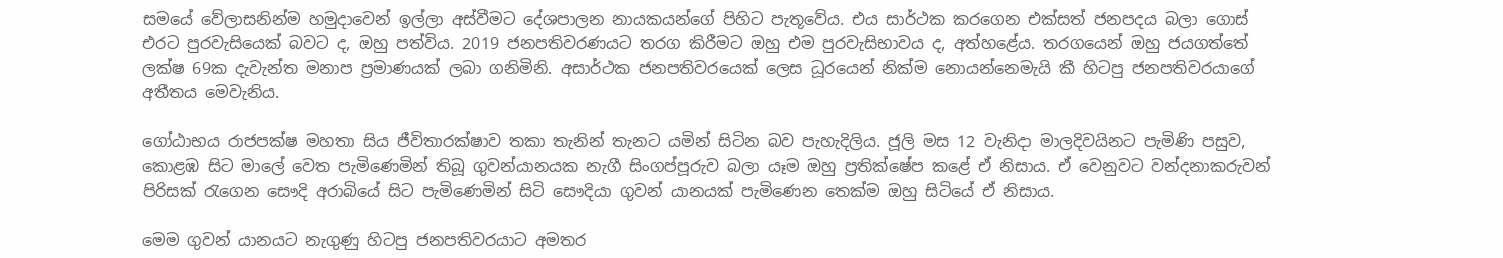සමයේ වේලාසනින්ම හමුදාවෙන් ඉල්ලා අස්වීමට දේශපාලන නායකයන්ගේ පිහිට පැතූවේය. එය සාර්ථක කරගෙන එක්සත් ජනපදය බලා ගොස් එරට පුරවැසියෙක් බවට ද, ඔහු පත්විය. 2019 ජනපතිවරණයට තරග කිරීමට ඔහු එම පුරවැසිභාවය ද, අත්හළේය. තරගයෙන් ඔහු ජයගත්තේ ලක්ෂ 69ක දැවැන්ත මනාප ප්‍රමාණයක් ලබා ගනිමිනි. අසාර්ථක ජනපතිවරයෙක් ලෙස ධූරයෙන් නික්ම නොයන්නෙමැයි කී හිටපු ජනපතිවරයාගේ අතීතය මෙවැනිය.

ගෝඨාභය රාජපක්ෂ මහතා සිය ජීවිතාරක්ෂාව තකා තැනින් තැනට යමින් සිටින බව පැහැදිලිය. ජූලි මස 12 වැනිදා මාලදිවයිනට පැමිණි පසුව, කොළඹ සිට මාලේ වෙත පැමිණෙමින් තිබූ ගුවන්යානයක නැගී සිංගප්පූරුව බලා යෑම ඔහු ප්‍රතික්ෂේප කළේ ඒ නිසාය. ඒ වෙනුවට වන්දනාකරුවන් පිරිසක් රැගෙන සෞදි අරාබියේ සිට පැමිණෙමින් සිටි සෞදියා ගුවන් යානයක් පැමිණෙන තෙක්ම ඔහු සිටියේ ඒ නිසාය.

මෙම ගුවන් යානයට නැගුණු හිටපු ජනපතිවරයාට අමතර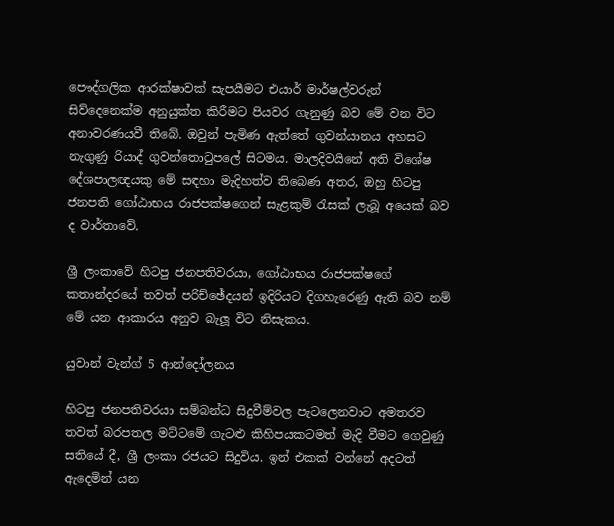පෞද්ගලික ආරක්ෂාවක් සැපයීමට එයාර් මාර්ෂල්වරුන් සිව්දෙනෙක්ම අනුයුක්ත කිරීමට පියවර ගැනුණු බව මේ වන විට අනාවරණයවී තිබේ. ඔවුන් පැමිණ ඇත්තේ ගුවන්යානය අහසට නැගුණු රියාද් ගුවන්තොටුපලේ සිටමය. මාලදිවයිනේ අති විශේෂ දේශපාලඥයකු මේ සඳහා මැදිහත්ව තිබෙණ අතර, ඔහු හිටපු ජනපති ගෝඨාභය රාජපක්ෂගෙන් සැළකුම් රැසක් ලැබූ අයෙක් බව ද වාර්තාවේ.

ශ්‍රී ලංකාවේ හිටපු ජනපතිවරයා, ගෝඨාභය රාජපක්ෂගේ කතාන්දරයේ තවත් පරිච්ඡේදයන් ඉදිරියට දිගහැරෙණු ඇති බව නම් මේ යන ආකාරය අනුව බැලූ විට නිසැකය.

යුවාන් වැන්ග් 5 ආන්දෝලනය

හිටපු ජනපතිවරයා සම්බන්ධ සිදුවීම්වල පැටලෙනවාට අමතරව තවත් බරපතල මට්ටමේ ගැටළු කිහිපයකටමත් මැදි වීමට ගෙවුණු සතියේ දී, ශ්‍රී ලංකා රජයට සිදුවිය. ඉන් එකක් වන්නේ අදටත් ඇදෙමින් යන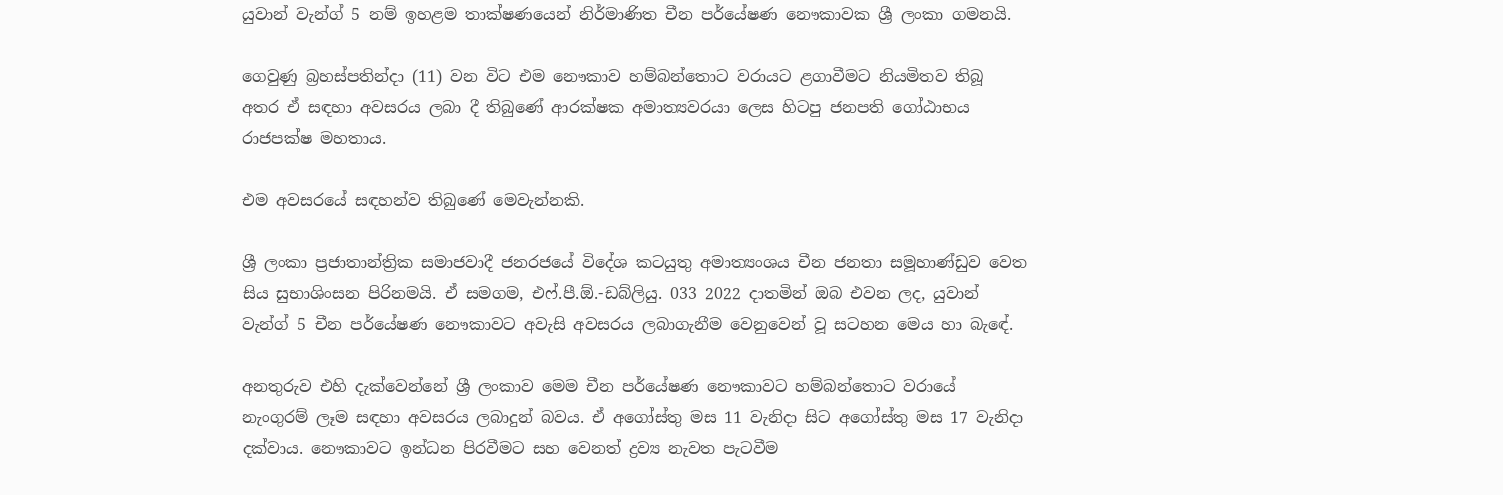යුවාන් වැන්ග් 5 නම් ඉහළම තාක්ෂණයෙන් නිර්මාණිත චීන පර්යේෂණ නෞකාවක ශ්‍රී ලංකා ගමනයි.

ගෙවුණු බ්‍රහස්පතින්දා (11) වන විට එම නෞකාව හම්බන්තොට වරායට ළගාවීමට නියමිතව තිබූ අතර ඒ සඳහා අවසරය ලබා දී තිබුණේ ආරක්ෂක අමාත්‍යවරයා ලෙස හිටපු ජනපති ගෝඨාභය රාජපක්ෂ මහතාය.

එම අවසරයේ සඳහන්ව තිබුණේ මෙවැන්නකි.

ශ්‍රී ලංකා ප්‍රජාතාන්ත්‍රික සමාජවාදී ජනරජයේ විදේශ කටයුතු අමාත්‍යංශය චීන ජනතා සමූහාණ්ඩුව වෙත සිය සුභාශිංසන පිරිනමයි. ඒ සමගම, එෆ්.පී.ඕ.-ඩබ්ලියු. 033 2022 දාතමින් ඔබ එවන ලද, යුවාන් වැන්ග් 5 චීන පර්යේෂණ නෞකාවට අවැසි අවසරය ලබාගැනීම වෙනුවෙන් වූ සටහන මෙය හා බැඳේ.

අනතුරුව එහි දැක්වෙන්නේ ශ්‍රී ලංකාව මෙම චීන පර්යේෂණ නෞකාවට හම්බන්තොට වරායේ නැංගුරම් ලෑම සඳහා අවසරය ලබාදුන් බවය. ඒ අගෝස්තු මස 11 වැනිදා සිට අගෝස්තු මස 17 වැනිදා දක්වාය. නෞකාවට ඉන්ධන පිරවීමට සහ වෙනත් ද්‍රව්‍ය නැවත පැටවීම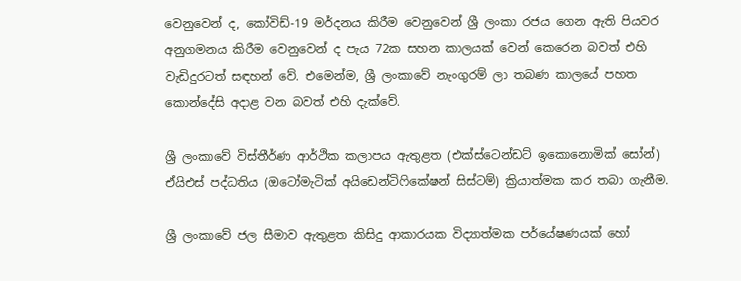වෙනුවෙන් ද, කෝවිඩ්-19 මර්දනය කිරීම වෙනුවෙන් ශ්‍රී ලංකා රජය ගෙන ඇති පියවර අනුගමනය කිරීම වෙනුවෙන් ද පැය 72ක සහන කාලයක් වෙන් කෙරෙන බවත් එහි වැඩිදුරටත් සඳහන් වේ. එමෙන්ම, ශ්‍රී ලංකාවේ නැංගුරම් ලා තබණ කාලයේ පහත කොන්දේසි අදාළ වන බවත් එහි දැක්වේ.

ශ්‍රී ලංකාවේ විස්තීර්ණ ආර්ථික කලාපය ඇතුළත (එක්ස්ටෙන්ඩට් ඉකොනොමික් සෝන්) ඒයිඑස් පද්ධතිය (ඔටෝමැටික් අයිඩෙන්ටිෆිකේෂන් සිස්ටම්) ක්‍රියාත්මක කර තබා ගැනීම.

ශ්‍රී ලංකාවේ ජල සීමාව ඇතුළත කිසිදු ආකාරයක විද්‍යාත්මක පර්යේෂණයක් හෝ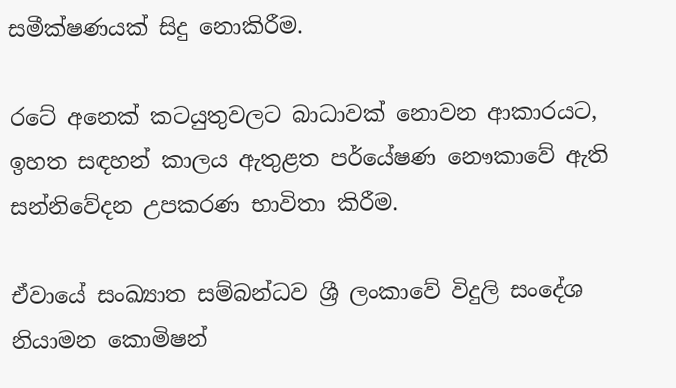සමීක්ෂණයක් සිදු නොකිරීම.

රටේ අනෙක් කටයුතුවලට බාධාවක් නොවන ආකාරයට, ඉහත සඳහන් කාලය ඇතුළත පර්යේෂණ නෞකාවේ ඇති සන්නිවේදන උපකරණ භාවිතා කිරීම.

ඒවායේ සංඛ්‍යාත සම්බන්ධව ශ්‍රී ලංකාවේ විදුලි සංදේශ නියාමන කොමිෂන්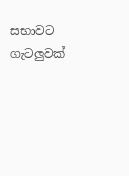සභාවට ගැටලුවක්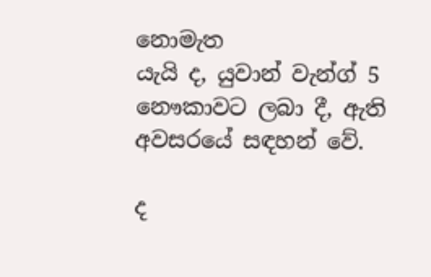නොමැත
යැයි ද, යුවාන් වැන්ග් 5 නෞකාවට ලබා දී, ඇති අවසරයේ සඳහන් වේ.

ද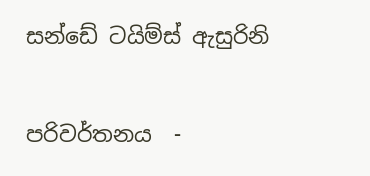සන්ඩේ ටයිම්ස් ඇසුරිනි

පරිවර්තනය  -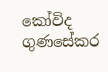කෝවිද ගුණසේකර